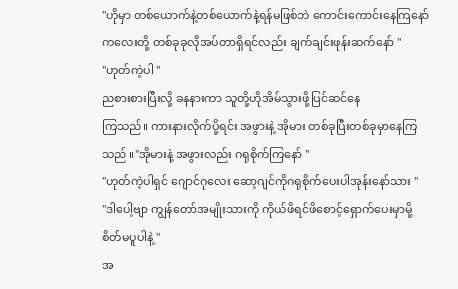"ဟိုမှာ တစ်ယောက်နဲ့တစ်ယောက်နဲ့ရန်မဖြစ်ဘဲ ကောင်းကောင်းနေကြနော် ကလေးတို့ တစ်ခုခုလိုအပ်တာရှိရင်လည်း ချက်ချင်းဖုန်းဆက်နော် "
"ဟုတ်ကဲ့ပါ "
ညစားစားပြီးလို့ ခနနားကာ သူတို့ဟိုအိမ်သွားဖို့ပြင်ဆင်နေ
ကြသည်။ ကားနားလိုက်ပို့ရင်း အဖွားနဲ့ အိုမား တစ်ခုပြီးတစ်ခုမှာနေကြသည် ။"အိုမားနဲ့ အဖွားလည်း ဂရုစိုက်ကြနော် "
"ဟုတ်ကဲ့ပါရှင် ဂျောင်ဂုလေး ဆော့ဂျင်ကိုဂရုစိုက်ပေးပါအုန်းနော်သား "
"ဒါပေါ့ဗျာ ကျွန်တော်အမျိုးသားကို ကိုယ်ဖိရင်ဖိစောင့်ရှောက်ပေးမှာမို့ စိတ်မပူပါနဲ့ "
အ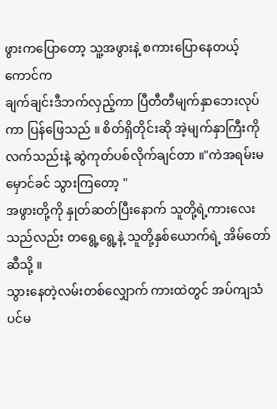ဖွားကပြောတော့ သူ့အဖွားနဲ့ စကားပြောနေတယ့်ကောင်က
ချက်ချင်းဒီဘက်လှည့်ကာ ပြီတီတီမျက်နှာဘေးလုပ်ကာ ပြန်ဖြေသည် ။ စိတ်ရှိတိုင်းဆို အဲ့မျက်နှာကြီးကို လက်သည်းနဲ့ ဆွဲကုတ်ပစ်လိုက်ချင်တာ ။"ကဲအရမ်းမမှောင်ခင် သွားကြတော့ "
အဖွားတို့ကို နှုတ်ဆတ်ပြီးနောက် သူတို့ရဲ့ကားလေးသည်လည်း တရွေ့ရွေ့နဲ့ သူတို့နှစ်ယောက်ရဲ့ အိမ်တော်ဆီသို့ ။
သွားနေတဲ့လမ်းတစ်လျှောက် ကားထဲတွင် အပ်ကျသံပင်မ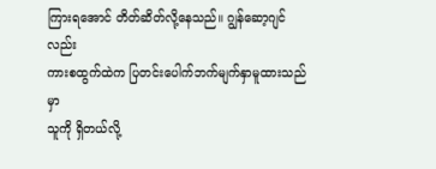ကြားရအောင် တိတ်ဆိတ်လို့နေသည်။ ဂျွန်ဆော့ဂျင်လည်း
ကားစထွက်ထဲက ပြတင်းပေါက်ဘက်မျက်နှာမူထားသည်မှာ
သူကို ရှိတယ်လို့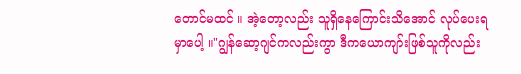တောင်မထင် ။ အဲ့တော့လည်း သူရှိနေကြောင်းသိအောင် လုပ်ပေးရမှာပေါ့ ။"ဂျွန်ဆော့ဂျင်ကလည်းကွာ ဒီကယောကျာ်းဖြစ်သူကိုလည်း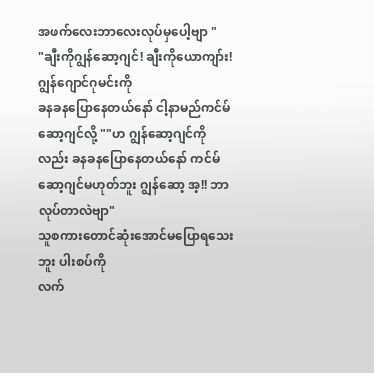အဖက်လေးဘာလေးလုပ်မှပေါ့ဗျာ "
"ချီးကိုဂျွန်ဆော့ဂျင်! ချီးကိုယောကျာ်း! ဂျွန်ဂျောင်ဂုမင်းကို
ခနခနပြောနေတယ်နော် ငါ့နာမည်ကင်မ်ဆော့ဂျင်လို့ ""ဟ ဂျွန်ဆော့ဂျင်ကိုလည်း ခနခနပြောနေတယ်နော် ကင်မ်ဆော့ဂျင်မဟုတ်ဘူး ဂျွန်ဆော့ အ့!! ဘာလုပ်တာလဲဗျာ"
သူစကားတောင်ဆုံးအောင်မပြောရသေးဘူး ပါးစပ်ကို
လက်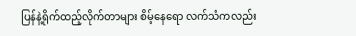ပြန်နဲ့ရိုက်ထည့်လိုက်တာများ စိမ့်နေရော လက်သံကလည်း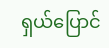ရှယ်ပြောင်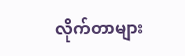လိုက်တာများ